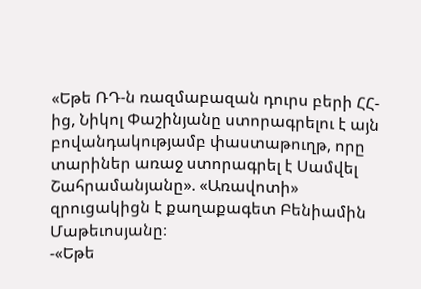«Եթե ՌԴ-ն ռազմաբազան դուրս բերի ՀՀ-ից, Նիկոլ Փաշինյանը ստորագրելու է այն բովանդակությամբ փաստաթուղթ, որը տարիներ առաջ ստորագրել է Սամվել Շահրամանյանը». «Առավոտի» զրուցակիցն է քաղաքագետ Բենիամին Մաթեւոսյանը։
-«Եթե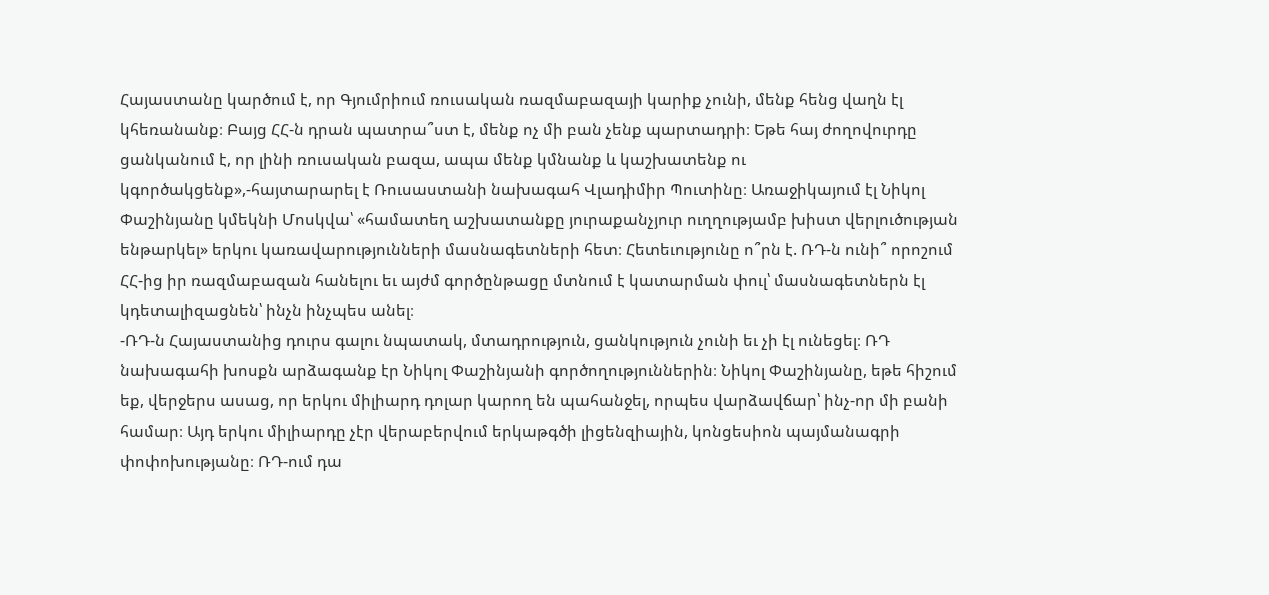Հայաստանը կարծում է, որ Գյումրիում ռուսական ռազմաբազայի կարիք չունի, մենք հենց վաղն էլ կհեռանանք։ Բայց ՀՀ-ն դրան պատրա՞ստ է, մենք ոչ մի բան չենք պարտադրի։ Եթե հայ ժողովուրդը ցանկանում է, որ լինի ռուսական բազա, ապա մենք կմնանք և կաշխատենք ու կգործակցենք»,-հայտարարել է Ռուսաստանի նախագահ Վլադիմիր Պուտինը։ Առաջիկայում էլ Նիկոլ Փաշինյանը կմեկնի Մոսկվա՝ «համատեղ աշխատանքը յուրաքանչյուր ուղղությամբ խիստ վերլուծության ենթարկել» երկու կառավարությունների մասնագետների հետ։ Հետեւությունը ո՞րն է. ՌԴ-ն ունի՞ որոշում ՀՀ-ից իր ռազմաբազան հանելու եւ այժմ գործընթացը մտնում է կատարման փուլ՝ մասնագետներն էլ կդետալիզացնեն՝ ինչն ինչպես անել։
-ՌԴ-ն Հայաստանից դուրս գալու նպատակ, մտադրություն, ցանկություն չունի եւ չի էլ ունեցել։ ՌԴ նախագահի խոսքն արձագանք էր Նիկոլ Փաշինյանի գործողություններին։ Նիկոլ Փաշինյանը, եթե հիշում եք, վերջերս ասաց, որ երկու միլիարդ դոլար կարող են պահանջել, որպես վարձավճար՝ ինչ-որ մի բանի համար։ Այդ երկու միլիարդը չէր վերաբերվում երկաթգծի լիցենզիային, կոնցեսիոն պայմանագրի փոփոխությանը։ ՌԴ-ում դա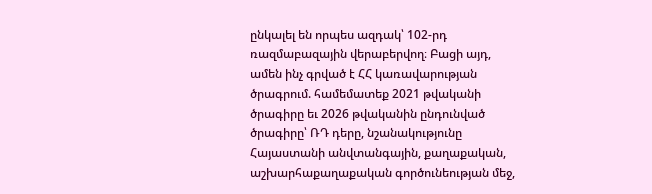ընկալել են որպես ազդակ՝ 102-րդ ռազմաբազային վերաբերվող։ Բացի այդ, ամեն ինչ գրված է ՀՀ կառավարության ծրագրում. համեմատեք 2021 թվականի ծրագիրը եւ 2026 թվականին ընդունված ծրագիրը՝ ՌԴ դերը, նշանակությունը Հայաստանի անվտանգային, քաղաքական, աշխարհաքաղաքական գործունեության մեջ,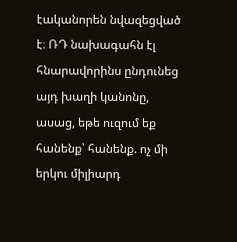էականորեն նվազեցված է։ ՌԴ նախագահն էլ հնարավորինս ընդունեց այդ խաղի կանոնը, ասաց, եթե ուզում եք հանենք՝ հանենք. ոչ մի երկու միլիարդ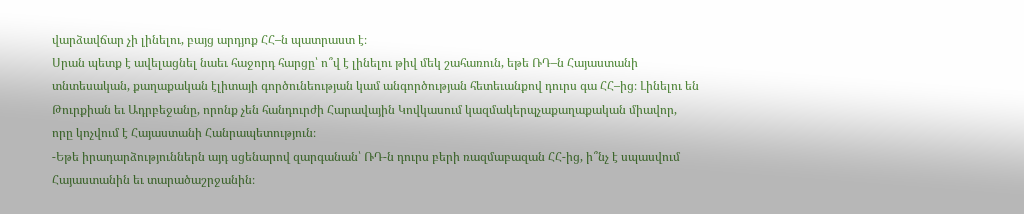վարձավճար չի լինելու, բայց արդյոք ՀՀ–ն պատրաստ է։
Սրան պետք է ավելացնել նաեւ հաջորդ հարցը՝ ո՞վ է լինելու թիվ մեկ շահառուն, եթե ՌԴ–ն Հայաստանի տնտեսական, քաղաքական էլիտայի գործունեության կամ անգործության հետեւանքով դուրս գա ՀՀ–ից։ Լինելու են Թուրքիան եւ Ադրբեջանը, որոնք չեն հանդուրժի Հարավային Կովկասում կազմակերպչաքաղաքական միավոր, որը կոչվում է Հայաստանի Հանրապետություն։
-Եթե իրադարձություններն այդ սցենարով զարգանան՝ ՌԴ-ն դուրս բերի ռազմաբազան ՀՀ-ից, ի՞նչ է սպասվում Հայաստանին եւ տարածաշրջանին։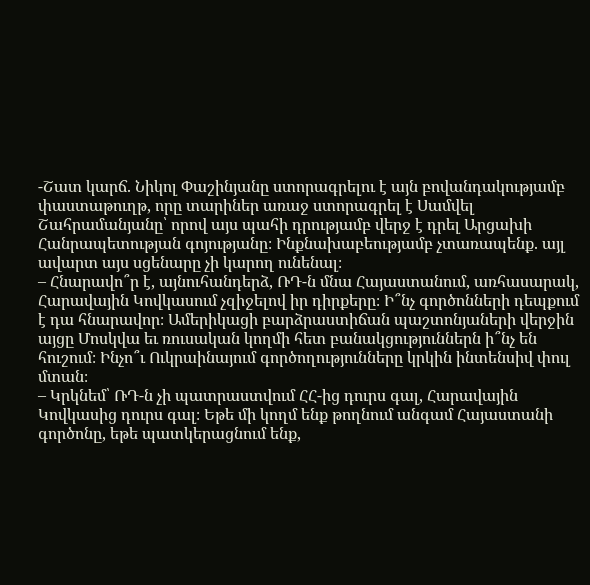-Շատ կարճ. Նիկոլ Փաշինյանը ստորագրելու է այն բովանդակությամբ փաստաթուղթ, որը տարիներ առաջ ստորագրել է Սամվել Շահրամանյանը՝ որով այս պահի դրությամբ վերջ է դրել Արցախի Հանրապետության գոյությանը։ Ինքնախաբեությամբ չտառապենք. այլ ավարտ այս սցենարը չի կարող ունենալ։
– Հնարավո՞ր է, այնուհանդերձ, ՌԴ-ն մնա Հայաստանում, առհասարակ, Հարավային Կովկասում չզիջելով իր դիրքերը։ Ի՞նչ գործոնների դեպքում է դա հնարավոր։ Ամերիկացի բարձրաստիճան պաշտոնյաների վերջին այցը Մոսկվա եւ ռուսական կողմի հետ բանակցություններն ի՞նչ են հուշում։ Ինչո՞ւ Ուկրաինայում գործողությունները կրկին ինտենսիվ փուլ մտան։
– Կրկնեմ՝ ՌԴ-ն չի պատրաստվում ՀՀ-ից դուրս գալ, Հարավային Կովկասից դուրս գալ։ Եթե մի կողմ ենք թողնում անգամ Հայաստանի գործոնը, եթե պատկերացնում ենք,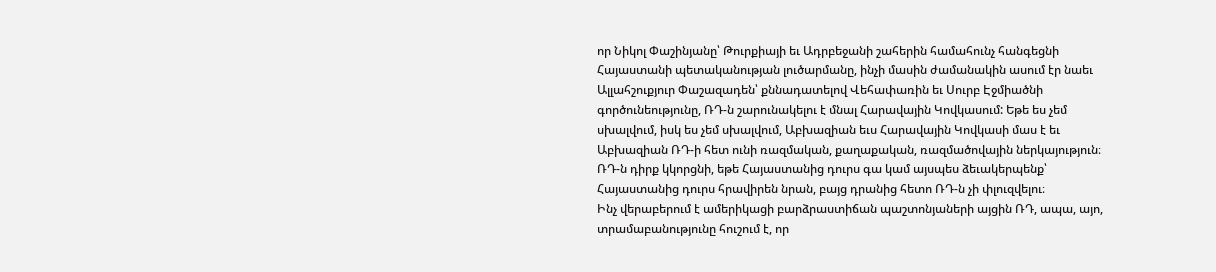որ Նիկոլ Փաշինյանը՝ Թուրքիայի եւ Ադրբեջանի շահերին համահունչ հանգեցնի Հայաստանի պետականության լուծարմանը, ինչի մասին ժամանակին ասում էր նաեւ Ալլահշուքյուր Փաշազադեն՝ քննադատելով Վեհափառին եւ Սուրբ Էջմիածնի գործունեությունը, ՌԴ-ն շարունակելու է մնալ Հարավային Կովկասում: Եթե ես չեմ սխալվում, իսկ ես չեմ սխալվում, Աբխազիան եւս Հարավային Կովկասի մաս է եւ Աբխազիան ՌԴ-ի հետ ունի ռազմական, քաղաքական, ռազմածովային ներկայություն։ ՌԴ-ն դիրք կկորցնի, եթե Հայաստանից դուրս գա կամ այսպես ձեւակերպենք՝ Հայաստանից դուրս հրավիրեն նրան, բայց դրանից հետո ՌԴ-ն չի փլուզվելու։
Ինչ վերաբերում է ամերիկացի բարձրաստիճան պաշտոնյաների այցին ՌԴ, ապա, այո, տրամաբանությունը հուշում է, որ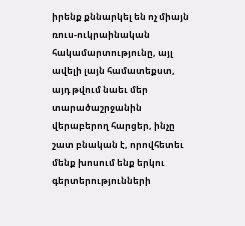իրենք քննարկել են ոչ միայն ռուս-ուկրաինական հակամարտությունը, այլ ավելի լայն համատեքստ, այդ թվում նաեւ մեր տարածաշրջանին վերաբերող հարցեր, ինչը շատ բնական է, որովհետեւ մենք խոսում ենք երկու գերտերությունների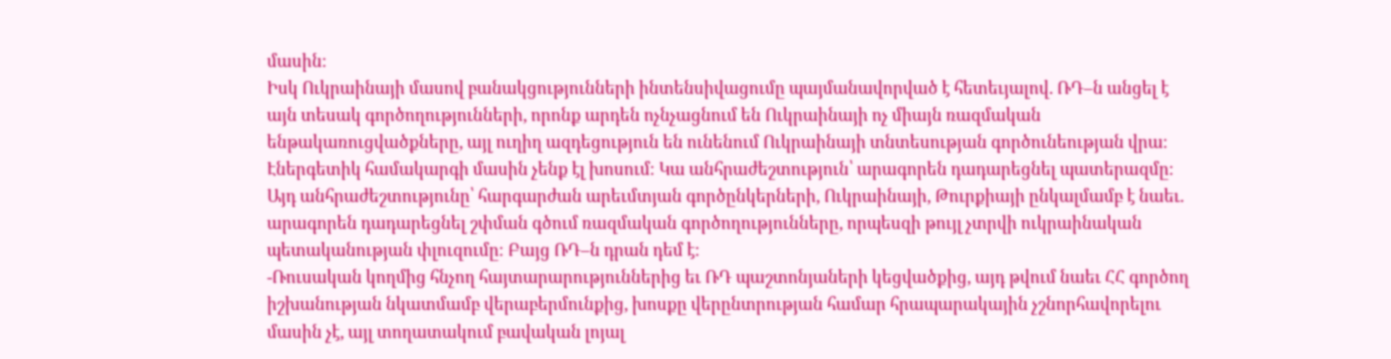մասին։
Իսկ Ուկրաինայի մասով բանակցությունների ինտենսիվացումը պայմանավորված է հետեւյալով. ՌԴ–ն անցել է այն տեսակ գործողությունների, որոնք արդեն ոչնչացնում են Ուկրաինայի ոչ միայն ռազմական ենթակառուցվածքները, այլ ուղիղ ազդեցություն են ունենում Ուկրաինայի տնտեսության գործունեության վրա։ Էներգետիկ համակարգի մասին չենք էլ խոսում։ Կա անհրաժեշտություն՝ արագորեն դադարեցնել պատերազմը։ Այդ անհրաժեշտությունը՝ հարգարժան արեւմտյան գործընկերների, Ուկրաինայի, Թուրքիայի ընկալմամբ է նաեւ. արագորեն դադարեցնել շփման գծում ռազմական գործողությունները, որպեսզի թույլ չտրվի ուկրաինական պետականության փլուզումը։ Բայց ՌԴ–ն դրան դեմ է։
-Ռուսական կողմից հնչող հայտարարություններից եւ ՌԴ պաշտոնյաների կեցվածքից, այդ թվում նաեւ ՀՀ գործող իշխանության նկատմամբ վերաբերմունքից, խոսքը վերընտրության համար հրապարակային չշնորհավորելու մասին չէ, այլ տողատակում բավական լոյալ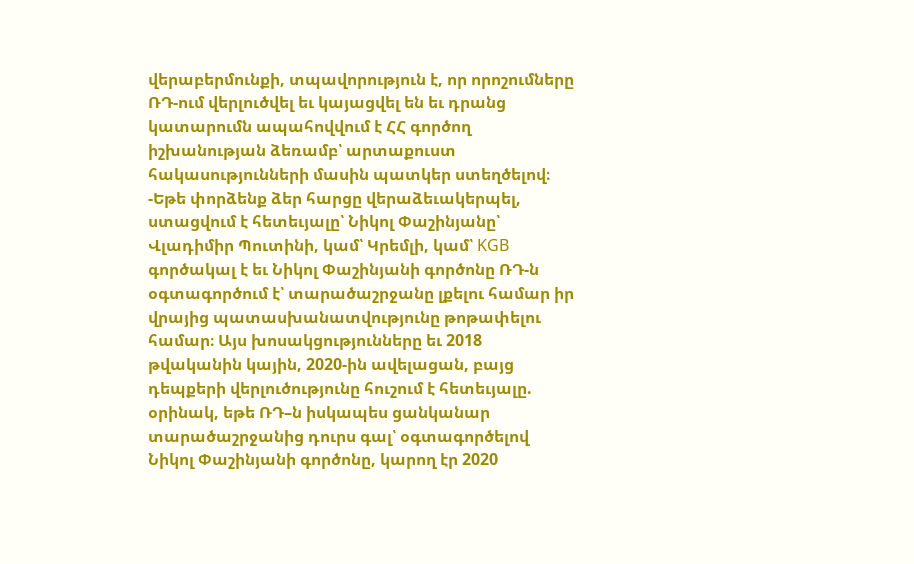վերաբերմունքի, տպավորություն է, որ որոշումները ՌԴ-ում վերլուծվել եւ կայացվել են եւ դրանց կատարումն ապահովվում է ՀՀ գործող իշխանության ձեռամբ՝ արտաքուստ հակասությունների մասին պատկեր ստեղծելով։
-Եթե փորձենք ձեր հարցը վերաձեւակերպել, ստացվում է հետեւյալը՝ Նիկոլ Փաշինյանը՝ Վլադիմիր Պուտինի, կամ՝ Կրեմլի, կամ՝ KGB գործակալ է եւ Նիկոլ Փաշինյանի գործոնը ՌԴ-ն օգտագործում է՝ տարածաշրջանը լքելու համար իր վրայից պատասխանատվությունը թոթափելու համար։ Այս խոսակցությունները եւ 2018 թվականին կային, 2020-ին ավելացան, բայց դեպքերի վերլուծությունը հուշում է հետեւյալը. օրինակ, եթե ՌԴ–ն իսկապես ցանկանար տարածաշրջանից դուրս գալ՝ օգտագործելով Նիկոլ Փաշինյանի գործոնը, կարող էր 2020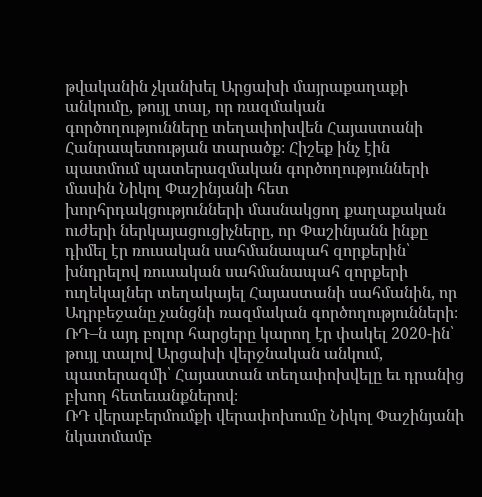թվականին չկանխել Արցախի մայրաքաղաքի անկումը, թույլ տալ, որ ռազմական գործողությունները տեղափոխվեն Հայաստանի Հանրապետության տարածք։ Հիշեք ինչ էին պատմում պատերազմական գործողությունների մասին Նիկոլ Փաշինյանի հետ խորհրդակցությունների մասնակցող քաղաքական ուժերի ներկայացուցիչները, որ Փաշինյանն ինքը դիմել էր ռուսական սահմանապահ զորքերին՝ խնդրելով ռուսական սահմանապահ զորքերի ուղեկալներ տեղակայել Հայաստանի սահմանին, որ Ադրբեջանը չանցնի ռազմական գործողությունների։ ՌԴ–ն այդ բոլոր հարցերը կարող էր փակել 2020-ին՝ թույլ տալով Արցախի վերջնական անկում, պատերազմի՝ Հայաստան տեղափոխվելը եւ դրանից բխող հետեւանքներով։
ՌԴ վերաբերմումքի վերափոխումը Նիկոլ Փաշինյանի նկատմամբ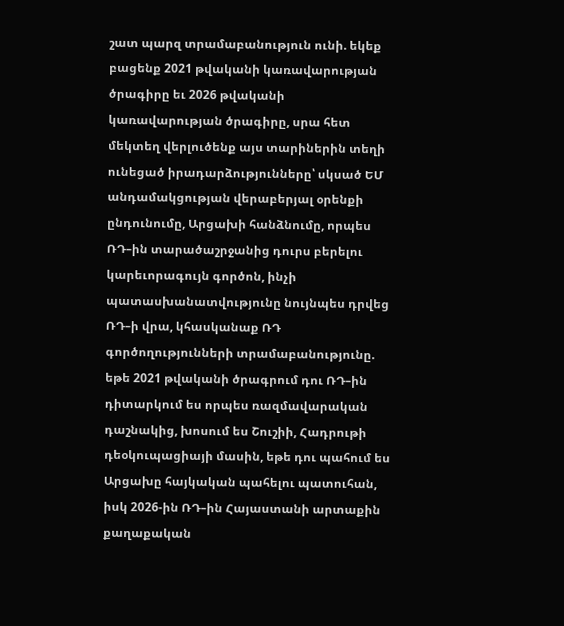շատ պարզ տրամաբանություն ունի. եկեք բացենք 2021 թվականի կառավարության ծրագիրը եւ 2026 թվականի կառավարության ծրագիրը, սրա հետ մեկտեղ վերլուծենք այս տարիներին տեղի ունեցած իրադարձությունները՝ սկսած ԵՄ անդամակցության վերաբերյալ օրենքի ընդունումը, Արցախի հանձնումը, որպես ՌԴ–ին տարածաշրջանից դուրս բերելու կարեւորագույն գործոն, ինչի պատասխանատվությունը նույնպես դրվեց ՌԴ–ի վրա, կհասկանաք ՌԴ գործողությունների տրամաբանությունը. եթե 2021 թվականի ծրագրում դու ՌԴ–ին դիտարկում ես որպես ռազմավարական դաշնակից, խոսում ես Շուշիի, Հադրութի դեօկուպացիայի մասին, եթե դու պահում ես Արցախը հայկական պահելու պատուհան, իսկ 2026-ին ՌԴ–ին Հայաստանի արտաքին քաղաքական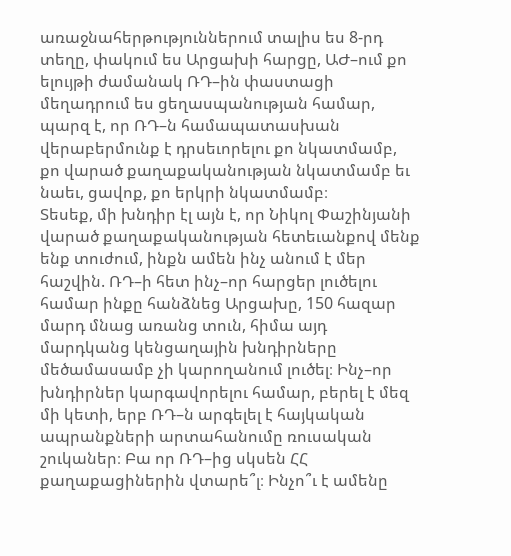առաջնահերթություններում տալիս ես 8-րդ տեղը, փակում ես Արցախի հարցը, ԱԺ–ում քո ելույթի ժամանակ ՌԴ–ին փաստացի մեղադրում ես ցեղասպանության համար, պարզ է, որ ՌԴ–ն համապատասխան վերաբերմունք է դրսեւորելու քո նկատմամբ, քո վարած քաղաքականության նկատմամբ եւ նաեւ, ցավոք, քո երկրի նկատմամբ։
Տեսեք, մի խնդիր էլ այն է, որ Նիկոլ Փաշինյանի վարած քաղաքականության հետեւանքով մենք ենք տուժում, ինքն ամեն ինչ անում է մեր հաշվին. ՌԴ–ի հետ ինչ–որ հարցեր լուծելու համար ինքը հանձնեց Արցախը, 150 հազար մարդ մնաց առանց տուն, հիմա այդ մարդկանց կենցաղային խնդիրները մեծամասամբ չի կարողանում լուծել։ Ինչ–որ խնդիրներ կարգավորելու համար, բերել է մեզ մի կետի, երբ ՌԴ–ն արգելել է հայկական ապրանքների արտահանումը ռուսական շուկաներ։ Բա որ ՌԴ–ից սկսեն ՀՀ քաղաքացիներին վտարե՞լ։ Ինչո՞ւ է ամենը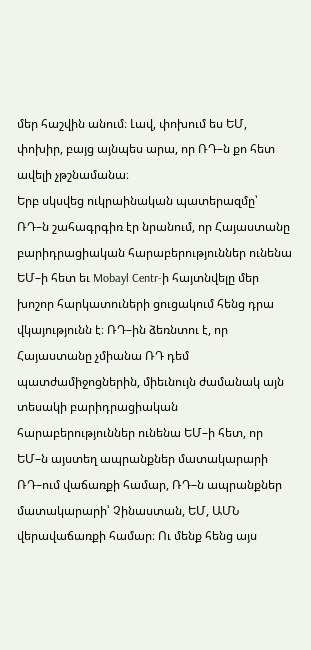մեր հաշվին անում։ Լավ, փոխում ես ԵՄ, փոխիր, բայց այնպես արա, որ ՌԴ–ն քո հետ ավելի չթշնամանա։
Երբ սկսվեց ուկրաինական պատերազմը՝ ՌԴ–ն շահագրգիռ էր նրանում, որ Հայաստանը բարիդրացիական հարաբերություններ ունենա ԵՄ–ի հետ եւ Mobayl Centr-ի հայտնվելը մեր խոշոր հարկատուների ցուցակում հենց դրա վկայությունն է։ ՌԴ–ին ձեռնտու է, որ Հայաստանը չմիանա ՌԴ դեմ պատժամիջոցներին, միեւնույն ժամանակ այն տեսակի բարիդրացիական հարաբերություններ ունենա ԵՄ–ի հետ, որ ԵՄ–ն այստեղ ապրանքներ մատակարարի ՌԴ–ում վաճառքի համար, ՌԴ–ն ապրանքներ մատակարարի՝ Չինաստան, ԵՄ, ԱՄՆ վերավաճառքի համար։ Ու մենք հենց այս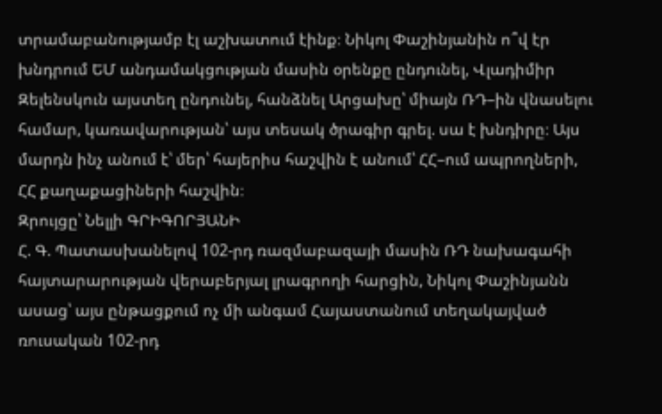տրամաբանությամբ էլ աշխատում էինք։ Նիկոլ Փաշինյանին ո՞վ էր խնդրում ԵՄ անդամակցության մասին օրենքը ընդունել, Վլադիմիր Զելենսկուն այստեղ ընդունել, հանձնել Արցախը՝ միայն ՌԴ–ին վնասելու համար, կառավարության՝ այս տեսակ ծրագիր գրել. սա է խնդիրը։ Այս մարդն ինչ անում է՝ մեր՝ հայերիս հաշվին է անում՝ ՀՀ–ում ապրողների, ՀՀ քաղաքացիների հաշվին։
Զրույցը՝ Նելլի ԳՐԻԳՈՐՅԱՆԻ
Հ. Գ. Պատասխանելով 102-րդ ռազմաբազայի մասին ՌԴ նախագահի հայտարարության վերաբերյալ լրագրողի հարցին, Նիկոլ Փաշինյանն ասաց՝ այս ընթացքում ոչ մի անգամ Հայաստանում տեղակայված ռուսական 102-րդ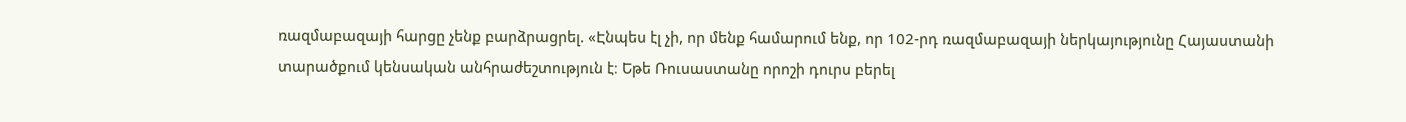ռազմաբազայի հարցը չենք բարձրացրել. «Էնպես էլ չի, որ մենք համարում ենք, որ 102-րդ ռազմաբազայի ներկայությունը Հայաստանի տարածքում կենսական անհրաժեշտություն է։ Եթե Ռուսաստանը որոշի դուրս բերել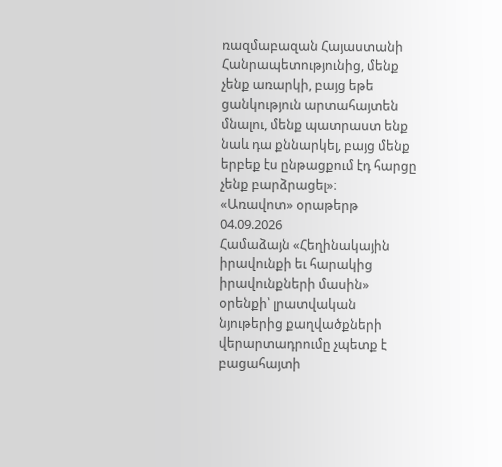ռազմաբազան Հայաստանի Հանրապետությունից, մենք չենք առարկի, բայց եթե ցանկություն արտահայտեն մնալու, մենք պատրաստ ենք նաև դա քննարկել, բայց մենք երբեք էս ընթացքում էդ հարցը չենք բարձրացել»։
«Առավոտ» օրաթերթ
04.09.2026
Համաձայն «Հեղինակային իրավունքի եւ հարակից իրավունքների մասին» օրենքի՝ լրատվական նյութերից քաղվածքների վերարտադրումը չպետք է բացահայտի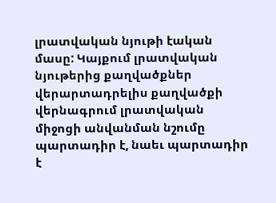լրատվական նյութի էական մասը: Կայքում լրատվական նյութերից քաղվածքներ վերարտադրելիս քաղվածքի վերնագրում լրատվական միջոցի անվանման նշումը պարտադիր է, նաեւ պարտադիր է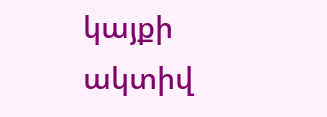կայքի ակտիվ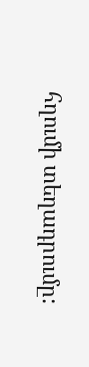հղումի տեղադրումը: